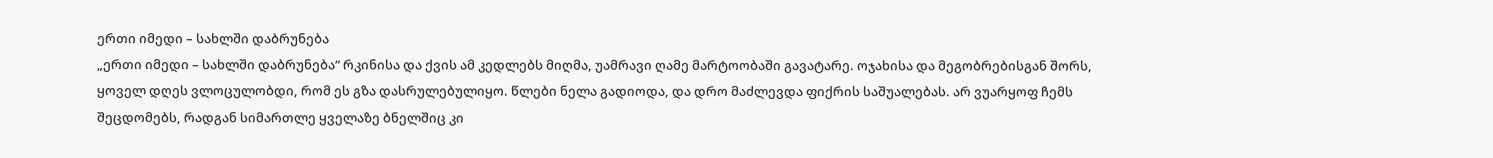ერთი იმედი – სახლში დაბრუნება
„ერთი იმედი – სახლში დაბრუნება“ რკინისა და ქვის ამ კედლებს მიღმა, უამრავი ღამე მარტოობაში გავატარე. ოჯახისა და მეგობრებისგან შორს, ყოველ დღეს ვლოცულობდი, რომ ეს გზა დასრულებულიყო. წლები ნელა გადიოდა, და დრო მაძლევდა ფიქრის საშუალებას. არ ვუარყოფ ჩემს შეცდომებს, რადგან სიმართლე ყველაზე ბნელშიც კი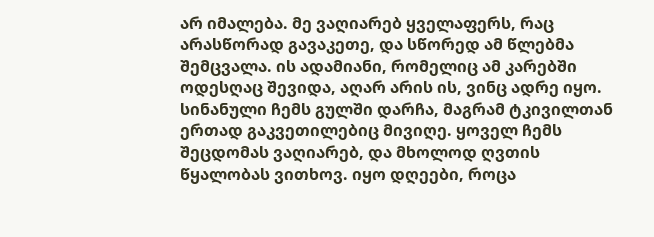არ იმალება. მე ვაღიარებ ყველაფერს, რაც არასწორად გავაკეთე, და სწორედ ამ წლებმა შემცვალა. ის ადამიანი, რომელიც ამ კარებში ოდესღაც შევიდა, აღარ არის ის, ვინც ადრე იყო. სინანული ჩემს გულში დარჩა, მაგრამ ტკივილთან ერთად გაკვეთილებიც მივიღე. ყოველ ჩემს შეცდომას ვაღიარებ, და მხოლოდ ღვთის წყალობას ვითხოვ. იყო დღეები, როცა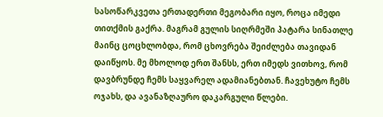სასოწარკვეთა ერთადერთი მეგობარი იყო, როცა იმედი თითქმის გაქრა. მაგრამ გულის სიღრმეში პატარა სინათლე მაინც ცოცხლობდა, რომ ცხოვრება შეიძლება თავიდან დაიწყოს. მე მხოლოდ ერთ შანსს, ერთ იმედს ვითხოვ, რომ დავბრუნდე ჩემს საყვარელ ადამიანებთან. ჩავეხუტო ჩემს ოჯახს, და ავანაზღაურო დაკარგული წლები.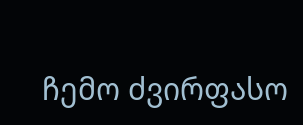ჩემო ძვირფასო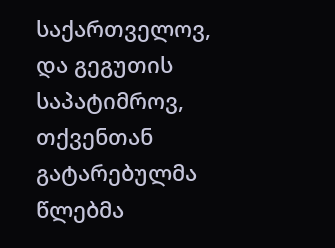საქართველოვ, და გეგუთის საპატიმროვ, თქვენთან გატარებულმა წლებმა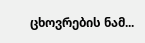ცხოვრების ნამ...